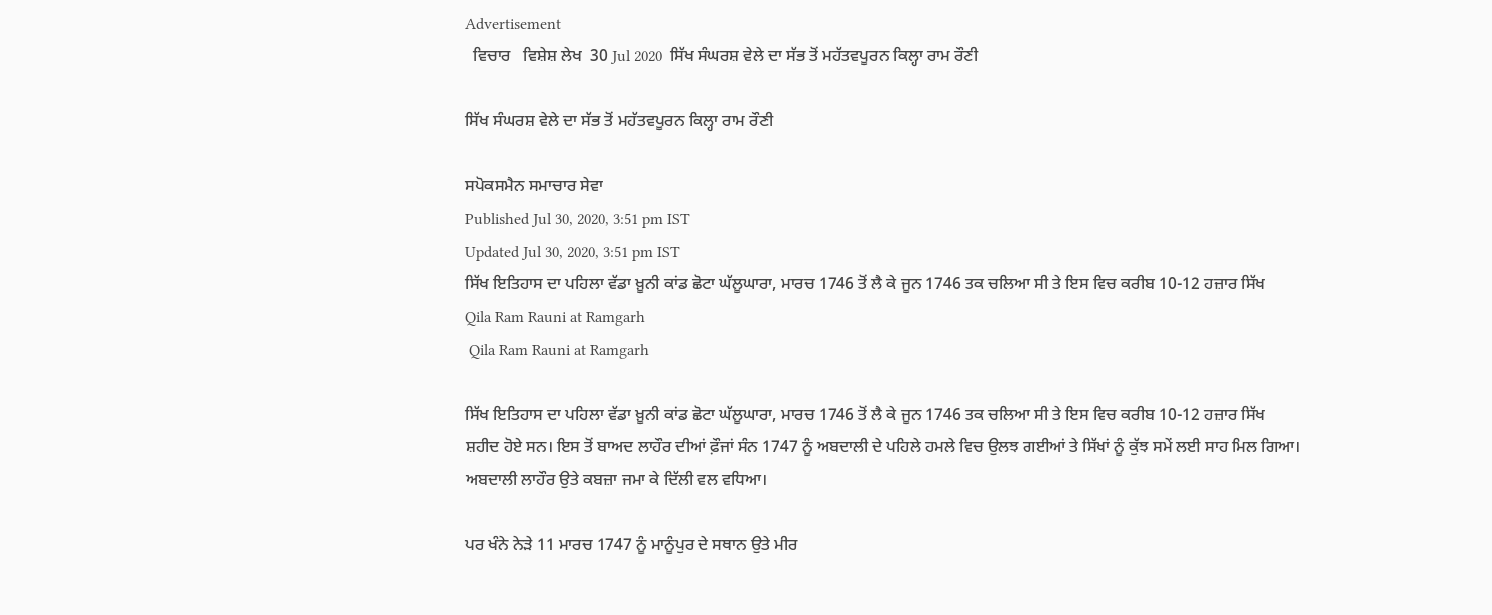Advertisement
  ਵਿਚਾਰ   ਵਿਸ਼ੇਸ਼ ਲੇਖ  30 Jul 2020  ਸਿੱਖ ਸੰਘਰਸ਼ ਵੇਲੇ ਦਾ ਸੱਭ ਤੋਂ ਮਹੱਤਵਪੂਰਨ ਕਿਲ੍ਹਾ ਰਾਮ ਰੌਣੀ

ਸਿੱਖ ਸੰਘਰਸ਼ ਵੇਲੇ ਦਾ ਸੱਭ ਤੋਂ ਮਹੱਤਵਪੂਰਨ ਕਿਲ੍ਹਾ ਰਾਮ ਰੌਣੀ

ਸਪੋਕਸਮੈਨ ਸਮਾਚਾਰ ਸੇਵਾ
Published Jul 30, 2020, 3:51 pm IST
Updated Jul 30, 2020, 3:51 pm IST
ਸਿੱਖ ਇਤਿਹਾਸ ਦਾ ਪਹਿਲਾ ਵੱਡਾ ਖ਼ੂਨੀ ਕਾਂਡ ਛੋਟਾ ਘੱਲੂਘਾਰਾ, ਮਾਰਚ 1746 ਤੋਂ ਲੈ ਕੇ ਜੂਨ 1746 ਤਕ ਚਲਿਆ ਸੀ ਤੇ ਇਸ ਵਿਚ ਕਰੀਬ 10-12 ਹਜ਼ਾਰ ਸਿੱਖ
Qila Ram Rauni at Ramgarh
 Qila Ram Rauni at Ramgarh

ਸਿੱਖ ਇਤਿਹਾਸ ਦਾ ਪਹਿਲਾ ਵੱਡਾ ਖ਼ੂਨੀ ਕਾਂਡ ਛੋਟਾ ਘੱਲੂਘਾਰਾ, ਮਾਰਚ 1746 ਤੋਂ ਲੈ ਕੇ ਜੂਨ 1746 ਤਕ ਚਲਿਆ ਸੀ ਤੇ ਇਸ ਵਿਚ ਕਰੀਬ 10-12 ਹਜ਼ਾਰ ਸਿੱਖ ਸ਼ਹੀਦ ਹੋਏ ਸਨ। ਇਸ ਤੋਂ ਬਾਅਦ ਲਾਹੌਰ ਦੀਆਂ ਫ਼ੌਜਾਂ ਸੰਨ 1747 ਨੂੰ ਅਬਦਾਲੀ ਦੇ ਪਹਿਲੇ ਹਮਲੇ ਵਿਚ ਉਲਝ ਗਈਆਂ ਤੇ ਸਿੱਖਾਂ ਨੂੰ ਕੁੱਝ ਸਮੇਂ ਲਈ ਸਾਹ ਮਿਲ ਗਿਆ।  ਅਬਦਾਲੀ ਲਾਹੌਰ ਉਤੇ ਕਬਜ਼ਾ ਜਮਾ ਕੇ ਦਿੱਲੀ ਵਲ ਵਧਿਆ।

ਪਰ ਖੰਨੇ ਨੇੜੇ 11 ਮਾਰਚ 1747 ਨੂੰ ਮਾਨੂੰਪੁਰ ਦੇ ਸਥਾਨ ਉਤੇ ਮੀਰ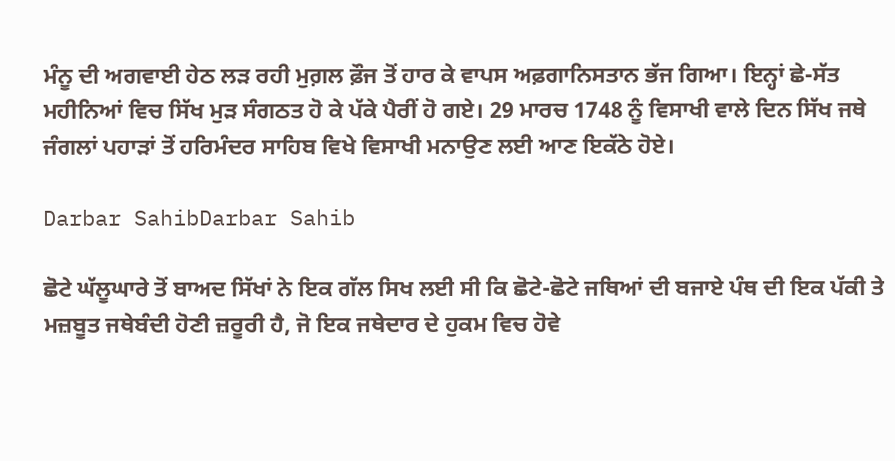ਮੰਨੂ ਦੀ ਅਗਵਾਈ ਹੇਠ ਲੜ ਰਹੀ ਮੁਗ਼ਲ ਫ਼ੌਜ ਤੋਂ ਹਾਰ ਕੇ ਵਾਪਸ ਅਫ਼ਗਾਨਿਸਤਾਨ ਭੱਜ ਗਿਆ। ਇਨ੍ਹਾਂ ਛੇ-ਸੱਤ ਮਹੀਨਿਆਂ ਵਿਚ ਸਿੱਖ ਮੁੜ ਸੰਗਠਤ ਹੋ ਕੇ ਪੱਕੇ ਪੈਰੀਂ ਹੋ ਗਏ। 29 ਮਾਰਚ 1748 ਨੂੰ ਵਿਸਾਖੀ ਵਾਲੇ ਦਿਨ ਸਿੱਖ ਜਥੇ ਜੰਗਲਾਂ ਪਹਾੜਾਂ ਤੋਂ ਹਰਿਮੰਦਰ ਸਾਹਿਬ ਵਿਖੇ ਵਿਸਾਖੀ ਮਨਾਉਣ ਲਈ ਆਣ ਇਕੱਠੇ ਹੋਏ।

Darbar SahibDarbar Sahib

ਛੋਟੇ ਘੱਲੂਘਾਰੇ ਤੋਂ ਬਾਅਦ ਸਿੱਖਾਂ ਨੇ ਇਕ ਗੱਲ ਸਿਖ ਲਈ ਸੀ ਕਿ ਛੋਟੇ-ਛੋਟੇ ਜਥਿਆਂ ਦੀ ਬਜਾਏ ਪੰਥ ਦੀ ਇਕ ਪੱਕੀ ਤੇ ਮਜ਼ਬੂਤ ਜਥੇਬੰਦੀ ਹੋਣੀ ਜ਼ਰੂਰੀ ਹੈ, ਜੋ ਇਕ ਜਥੇਦਾਰ ਦੇ ਹੁਕਮ ਵਿਚ ਹੋਵੇ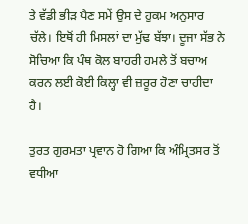ਤੇ ਵੱਡੀ ਭੀੜ ਪੈਣ ਸਮੇਂ ਉਸ ਦੇ ਹੁਕਮ ਅਨੁਸਾਰ ਚੱਲੇ। ਇਥੋਂ ਹੀ ਮਿਸਲਾਂ ਦਾ ਮੁੱਢ ਬੱਝਾ। ਦੂਜਾ ਸੱਭ ਨੇ ਸੋਚਿਆ ਕਿ ਪੰਥ ਕੋਲ ਬਾਹਰੀ ਹਮਲੇ ਤੋਂ ਬਚਾਅ ਕਰਨ ਲਈ ਕੋਈ ਕਿਲ੍ਹਾ ਵੀ ਜ਼ਰੂਰ ਹੋਣਾ ਚਾਹੀਦਾ ਹੈ।

ਤੁਰਤ ਗੁਰਮਤਾ ਪ੍ਰਵਾਨ ਹੋ ਗਿਆ ਕਿ ਅੰਮ੍ਰਿਤਸਰ ਤੋਂ ਵਧੀਆ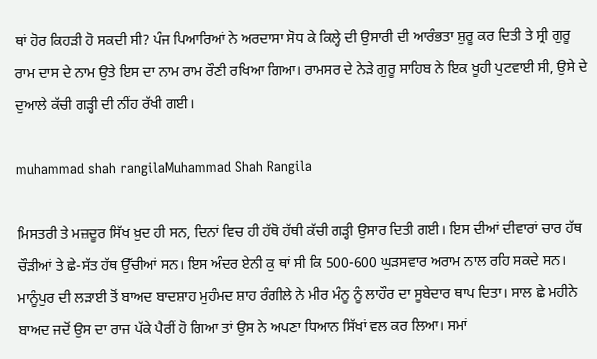ਥਾਂ ਹੋਰ ਕਿਹੜੀ ਹੋ ਸਕਦੀ ਸੀ? ਪੰਜ ਪਿਆਰਿਆਂ ਨੇ ਅਰਦਾਸਾ ਸੋਧ ਕੇ ਕਿਲ੍ਹੇ ਦੀ ਉਸਾਰੀ ਦੀ ਆਰੰਭਤਾ ਸ਼ੁਰੂ ਕਰ ਦਿਤੀ ਤੇ ਸ੍ਰੀ ਗੁਰੂ ਰਾਮ ਦਾਸ ਦੇ ਨਾਮ ਉਤੇ ਇਸ ਦਾ ਨਾਮ ਰਾਮ ਰੌਣੀ ਰਖਿਆ ਗਿਆ। ਰਾਮਸਰ ਦੇ ਨੇੜੇ ਗੁਰੂ ਸਾਹਿਬ ਨੇ ਇਕ ਖੂਹੀ ਪੁਟਵਾਈ ਸੀ, ਉਸੇ ਦੇ ਦੁਆਲੇ ਕੱਚੀ ਗੜ੍ਹੀ ਦੀ ਨੀਂਹ ਰੱਖੀ ਗਈ।

muhammad shah rangilaMuhammad Shah Rangila

ਮਿਸਤਰੀ ਤੇ ਮਜ਼ਦੂਰ ਸਿੱਖ ਖ਼ੁਦ ਹੀ ਸਨ, ਦਿਨਾਂ ਵਿਚ ਹੀ ਹੱਥੋ ਹੱਥੀ ਕੱਚੀ ਗੜ੍ਹੀ ਉਸਾਰ ਦਿਤੀ ਗਈ। ਇਸ ਦੀਆਂ ਦੀਵਾਰਾਂ ਚਾਰ ਹੱਥ ਚੌੜੀਆਂ ਤੇ ਛੇ-ਸੱਤ ਹੱਥ ਉੱਚੀਆਂ ਸਨ। ਇਸ ਅੰਦਰ ਏਨੀ ਕੁ ਥਾਂ ਸੀ ਕਿ 500-600 ਘੁੜਸਵਾਰ ਅਰਾਮ ਨਾਲ ਰਹਿ ਸਕਦੇ ਸਨ। ਮਾਨੂੰਪੁਰ ਦੀ ਲੜਾਈ ਤੋਂ ਬਾਅਦ ਬਾਦਸ਼ਾਹ ਮੁਹੰਮਦ ਸ਼ਾਹ ਰੰਗੀਲੇ ਨੇ ਮੀਰ ਮੰਨੂ ਨੂੰ ਲਾਹੌਰ ਦਾ ਸੂਬੇਦਾਰ ਥਾਪ ਦਿਤਾ। ਸਾਲ ਛੇ ਮਹੀਨੇ ਬਾਅਦ ਜਦੋਂ ਉਸ ਦਾ ਰਾਜ ਪੱਕੇ ਪੈਰੀਂ ਹੋ ਗਿਆ ਤਾਂ ਉਸ ਨੇ ਅਪਣਾ ਧਿਆਨ ਸਿੱਖਾਂ ਵਲ ਕਰ ਲਿਆ। ਸਮਾਂ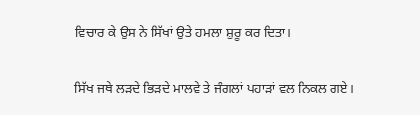ਵਿਚਾਰ ਕੇ ਉਸ ਨੇ ਸਿੱਖਾਂ ਉਤੇ ਹਮਲਾ ਸ਼ੁਰੂ ਕਰ ਦਿਤਾ।

ਸਿੱਖ ਜਥੇ ਲੜਦੇ ਭਿੜਦੇ ਮਾਲਵੇ ਤੇ ਜੰਗਲਾਂ ਪਹਾੜਾਂ ਵਲ ਨਿਕਲ ਗਏ।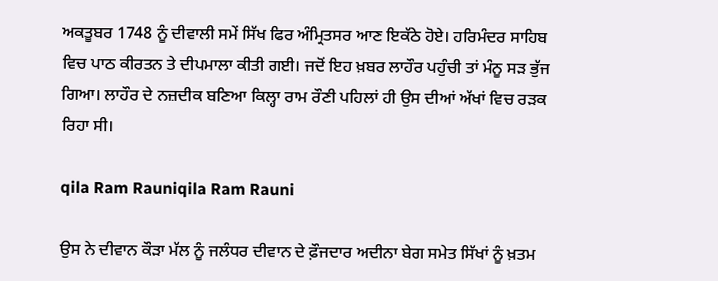ਅਕਤੂਬਰ 1748 ਨੂੰ ਦੀਵਾਲੀ ਸਮੇਂ ਸਿੱਖ ਫਿਰ ਅੰਮ੍ਰਿਤਸਰ ਆਣ ਇਕੱਠੇ ਹੋਏ। ਹਰਿਮੰਦਰ ਸਾਹਿਬ ਵਿਚ ਪਾਠ ਕੀਰਤਨ ਤੇ ਦੀਪਮਾਲਾ ਕੀਤੀ ਗਈ। ਜਦੋਂ ਇਹ ਖ਼ਬਰ ਲਾਹੌਰ ਪਹੁੰਚੀ ਤਾਂ ਮੰਨੂ ਸੜ ਭੁੱਜ ਗਿਆ। ਲਾਹੌਰ ਦੇ ਨਜ਼ਦੀਕ ਬਣਿਆ ਕਿਲ੍ਹਾ ਰਾਮ ਰੌਣੀ ਪਹਿਲਾਂ ਹੀ ਉਸ ਦੀਆਂ ਅੱਖਾਂ ਵਿਚ ਰੜਕ ਰਿਹਾ ਸੀ।

qila Ram Rauniqila Ram Rauni

ਉਸ ਨੇ ਦੀਵਾਨ ਕੌੜਾ ਮੱਲ ਨੂੰ ਜਲੰਧਰ ਦੀਵਾਨ ਦੇ ਫ਼ੌਜਦਾਰ ਅਦੀਨਾ ਬੇਗ ਸਮੇਤ ਸਿੱਖਾਂ ਨੂੰ ਖ਼ਤਮ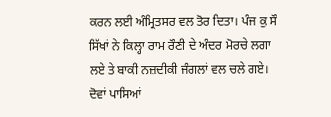ਕਰਨ ਲਈ ਅੰਮ੍ਰਿਤਸਰ ਵਲ ਤੋਰ ਦਿਤਾ। ਪੰਜ ਕੁ ਸੌ ਸਿੱਖਾਂ ਨੇ ਕਿਲ੍ਹਾ ਰਾਮ ਰੌਣੀ ਦੇ ਅੰਦਰ ਮੋਰਚੇ ਲਗਾ ਲਏ ਤੇ ਬਾਕੀ ਨਜ਼ਦੀਕੀ ਜੰਗਲਾਂ ਵਲ ਚਲੇ ਗਏ। ਦੋਵਾਂ ਪਾਸਿਆਂ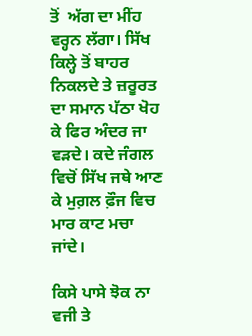ਤੋਂ  ਅੱਗ ਦਾ ਮੀਂਹ ਵਰ੍ਹਨ ਲੱਗਾ। ਸਿੱਖ ਕਿਲ੍ਹੇ ਤੋਂ ਬਾਹਰ ਨਿਕਲਦੇ ਤੇ ਜ਼ਰੂਰਤ ਦਾ ਸਮਾਨ ਪੱਠਾ ਖੋਹ ਕੇ ਫਿਰ ਅੰਦਰ ਜਾ ਵੜਦੇ। ਕਦੇ ਜੰਗਲ ਵਿਚੋਂ ਸਿੱਖ ਜਥੇ ਆਣ ਕੇ ਮੁਗ਼ਲ ਫ਼ੌਜ ਵਿਚ ਮਾਰ ਕਾਟ ਮਚਾ ਜਾਂਦੇ।

ਕਿਸੇ ਪਾਸੇ ਝੋਕ ਨਾ ਵਜੀ ਤੇ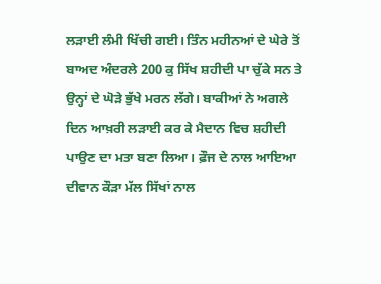ਲੜਾਈ ਲੰਮੀ ਖਿੱਚੀ ਗਈ। ਤਿੰਨ ਮਹੀਨਆਂ ਦੇ ਘੇਰੇ ਤੋਂ ਬਾਅਦ ਅੰਦਰਲੇ 200 ਕੁ ਸਿੱਖ ਸ਼ਹੀਦੀ ਪਾ ਚੁੱਕੇ ਸਨ ਤੇ ਉਨ੍ਹਾਂ ਦੇ ਘੋੜੇ ਭੁੱਖੇ ਮਰਨ ਲੱਗੇ। ਬਾਕੀਆਂ ਨੇ ਅਗਲੇ ਦਿਨ ਆਖ਼ਰੀ ਲੜਾਈ ਕਰ ਕੇ ਮੈਦਾਨ ਵਿਚ ਸ਼ਹੀਦੀ ਪਾਉਣ ਦਾ ਮਤਾ ਬਣਾ ਲਿਆ। ਫ਼ੌਜ ਦੇ ਨਾਲ ਆਇਆ ਦੀਵਾਨ ਕੌੜਾ ਮੱਲ ਸਿੱਖਾਂ ਨਾਲ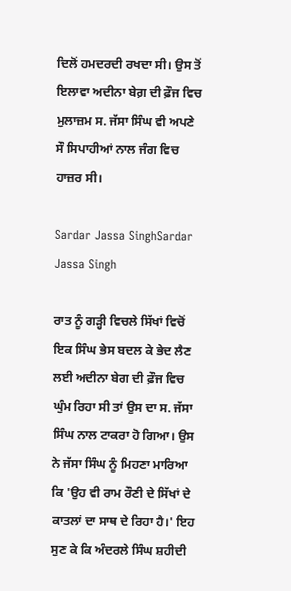ਦਿਲੋਂ ਹਮਦਰਦੀ ਰਖਦਾ ਸੀ। ਉਸ ਤੋਂ ਇਲਾਵਾ ਅਦੀਨਾ ਬੇਗ਼ ਦੀ ਫ਼ੌਜ ਵਿਚ ਮੁਲਾਜ਼ਮ ਸ. ਜੱਸਾ ਸਿੰਘ ਵੀ ਅਪਣੇ ਸੌ ਸਿਪਾਹੀਆਂ ਨਾਲ ਜੰਗ ਵਿਚ ਹਾਜ਼ਰ ਸੀ।

Sardar Jassa SinghSardar Jassa Singh

ਰਾਤ ਨੂੰ ਗੜ੍ਹੀ ਵਿਚਲੇ ਸਿੱਖਾਂ ਵਿਚੋਂ ਇਕ ਸਿੰਘ ਭੇਸ ਬਦਲ ਕੇ ਭੇਦ ਲੈਣ ਲਈ ਅਦੀਨਾ ਬੇਗ ਦੀ ਫ਼ੌਜ ਵਿਚ ਘੁੰਮ ਰਿਹਾ ਸੀ ਤਾਂ ਉਸ ਦਾ ਸ. ਜੱਸਾ ਸਿੰਘ ਨਾਲ ਟਾਕਰਾ ਹੋ ਗਿਆ। ਉਸ ਨੇ ਜੱਸਾ ਸਿੰਘ ਨੂੰ ਮਿਹਣਾ ਮਾਰਿਆ ਕਿ 'ਉਹ ਵੀ ਰਾਮ ਰੌਣੀ ਦੇ ਸਿੱਖਾਂ ਦੇ ਕਾਤਲਾਂ ਦਾ ਸਾਥ ਦੇ ਰਿਹਾ ਹੈ।' ਇਹ ਸੁਣ ਕੇ ਕਿ ਅੰਦਰਲੇ ਸਿੰਘ ਸ਼ਹੀਦੀ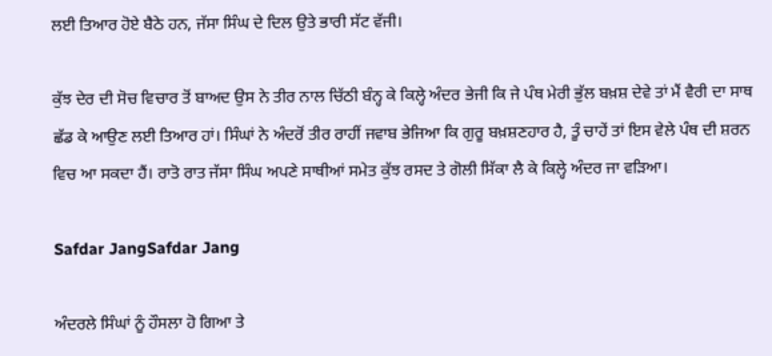ਲਈ ਤਿਆਰ ਹੋਏ ਬੈਠੇ ਹਨ, ਜੱਸਾ ਸਿੰਘ ਦੇ ਦਿਲ ਉਤੇ ਭਾਰੀ ਸੱਟ ਵੱਜੀ।

ਕੁੱਝ ਦੇਰ ਦੀ ਸੋਚ ਵਿਚਾਰ ਤੋਂ ਬਾਅਦ ਉਸ ਨੇ ਤੀਰ ਨਾਲ ਚਿੱਠੀ ਬੰਨ੍ਹ ਕੇ ਕਿਲ੍ਹੇ ਅੰਦਰ ਭੇਜੀ ਕਿ ਜੇ ਪੰਥ ਮੇਰੀ ਭੁੱਲ ਬਖ਼ਸ਼ ਦੇਵੇ ਤਾਂ ਮੈਂ ਵੈਰੀ ਦਾ ਸਾਥ ਛੱਡ ਕੇ ਆਉਣ ਲਈ ਤਿਆਰ ਹਾਂ। ਸਿੰਘਾਂ ਨੇ ਅੰਦਰੋਂ ਤੀਰ ਰਾਹੀਂ ਜਵਾਬ ਭੇਜਿਆ ਕਿ ਗੁਰੂ ਬਖ਼ਸ਼ਣਹਾਰ ਹੈ, ਤੂੰ ਚਾਹੇਂ ਤਾਂ ਇਸ ਵੇਲੇ ਪੰਥ ਦੀ ਸ਼ਰਨ ਵਿਚ ਆ ਸਕਦਾ ਹੈਂ। ਰਾਤੋ ਰਾਤ ਜੱਸਾ ਸਿੰਘ ਅਪਣੇ ਸਾਥੀਆਂ ਸਮੇਤ ਕੁੱਝ ਰਸਦ ਤੇ ਗੋਲੀ ਸਿੱਕਾ ਲੈ ਕੇ ਕਿਲ੍ਹੇ ਅੰਦਰ ਜਾ ਵੜਿਆ।

Safdar JangSafdar Jang

ਅੰਦਰਲੇ ਸਿੰਘਾਂ ਨੂੰ ਹੌਸਲਾ ਹੋ ਗਿਆ ਤੇ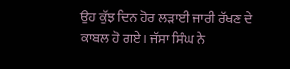ਉਹ ਕੁੱਝ ਦਿਨ ਹੋਰ ਲੜਾਈ ਜਾਰੀ ਰੱਖਣ ਦੇ ਕਾਬਲ ਹੋ ਗਏ। ਜੱਸਾ ਸਿੰਘ ਨੇ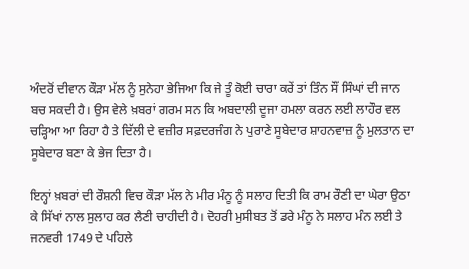ਅੰਦਰੋਂ ਦੀਵਾਨ ਕੌੜਾ ਮੱਲ ਨੂੰ ਸੁਨੇਹਾ ਭੇਜਿਆ ਕਿ ਜੇ ਤੂੰ ਕੋਈ ਚਾਰਾ ਕਰੇਂ ਤਾਂ ਤਿੰਨ ਸੌਂ ਸਿੰਘਾਂ ਦੀ ਜਾਨ ਬਚ ਸਕਦੀ ਹੈ। ਉਸ ਵੇਲੇ ਖ਼ਬਰਾਂ ਗਰਮ ਸਨ ਕਿ ਅਬਦਾਲੀ ਦੂਜਾ ਹਮਲਾ ਕਰਨ ਲਈ ਲਾਹੌਰ ਵਲ ਚੜ੍ਹਿਆ ਆ ਰਿਹਾ ਹੈ ਤੇ ਦਿੱਲੀ ਦੇ ਵਜ਼ੀਰ ਸਫ਼ਦਰਜੰਗ ਨੇ ਪੁਰਾਣੇ ਸੂਬੇਦਾਰ ਸ਼ਾਹਨਵਾਜ਼ ਨੂੰ ਮੁਲਤਾਨ ਦਾ ਸੂਬੇਦਾਰ ਬਣਾ ਕੇ ਭੇਜ ਦਿਤਾ ਹੈ।

ਇਨ੍ਹਾਂ ਖ਼ਬਰਾਂ ਦੀ ਰੌਸ਼ਨੀ ਵਿਚ ਕੌੜਾ ਮੱਲ ਨੇ ਮੀਰ ਮੰਨੂ ਨੂੰ ਸਲਾਹ ਦਿਤੀ ਕਿ ਰਾਮ ਰੌਣੀ ਦਾ ਘੇਰਾ ਉਠਾ ਕੇ ਸਿੱਖਾਂ ਨਾਲ ਸੁਲਾਹ ਕਰ ਲੈਣੀ ਚਾਹੀਦੀ ਹੈ। ਦੋਹਰੀ ਮੁਸੀਬਤ ਤੋਂ ਡਰੇ ਮੰਨੂ ਨੇ ਸਲਾਹ ਮੰਨ ਲਈ ਤੇ ਜਨਵਰੀ 1749 ਦੇ ਪਹਿਲੇ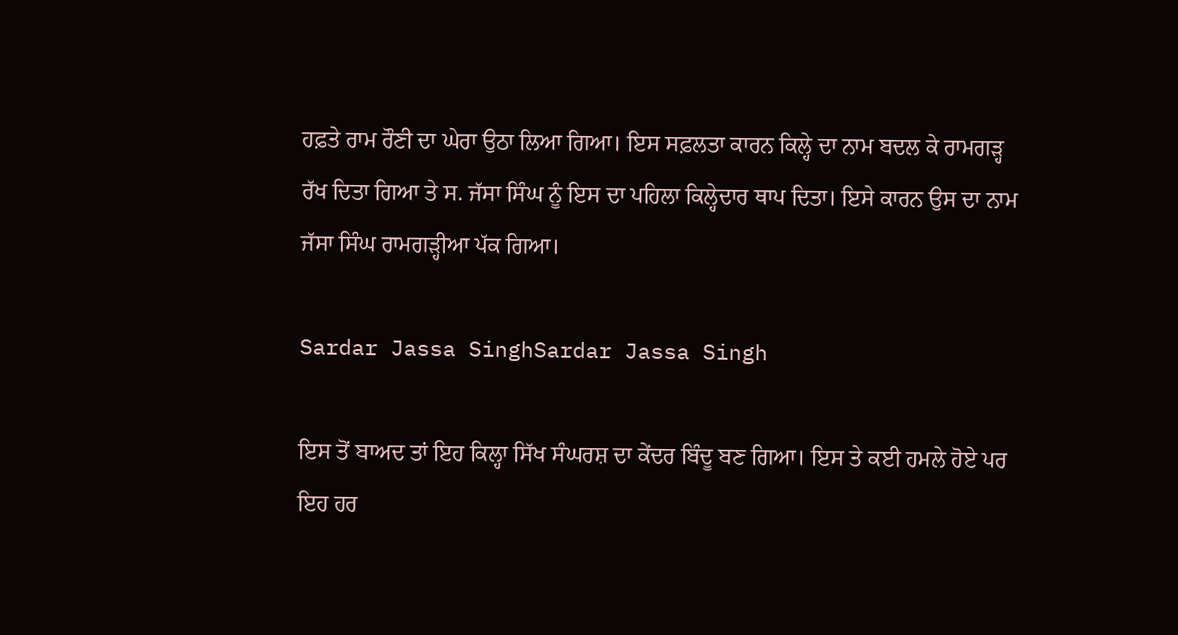ਹਫ਼ਤੇ ਰਾਮ ਰੌਣੀ ਦਾ ਘੇਰਾ ਉਠਾ ਲਿਆ ਗਿਆ। ਇਸ ਸਫ਼ਲਤਾ ਕਾਰਨ ਕਿਲ੍ਹੇ ਦਾ ਨਾਮ ਬਦਲ ਕੇ ਰਾਮਗੜ੍ਹ ਰੱਖ ਦਿਤਾ ਗਿਆ ਤੇ ਸ. ਜੱਸਾ ਸਿੰਘ ਨੂੰ ਇਸ ਦਾ ਪਹਿਲਾ ਕਿਲ੍ਹੇਦਾਰ ਥਾਪ ਦਿਤਾ। ਇਸੇ ਕਾਰਨ ਉਸ ਦਾ ਨਾਮ ਜੱਸਾ ਸਿੰਘ ਰਾਮਗੜ੍ਹੀਆ ਪੱਕ ਗਿਆ।

Sardar Jassa SinghSardar Jassa Singh

ਇਸ ਤੋਂ ਬਾਅਦ ਤਾਂ ਇਹ ਕਿਲ੍ਹਾ ਸਿੱਖ ਸੰਘਰਸ਼ ਦਾ ਕੇਂਦਰ ਬਿੰਦੂ ਬਣ ਗਿਆ। ਇਸ ਤੇ ਕਈ ਹਮਲੇ ਹੋਏ ਪਰ ਇਹ ਹਰ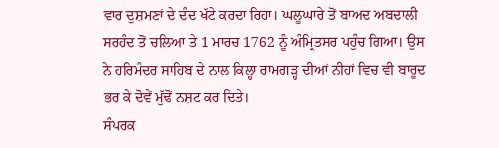ਵਾਰ ਦੁਸ਼ਮਣਾਂ ਦੇ ਦੰਦ ਖੱਟੇ ਕਰਦਾ ਰਿਹਾ। ਘਲੂਘਾਰੇ ਤੋਂ ਬਾਅਦ ਅਬਦਾਲੀ ਸਰਹੰਦ ਤੋਂ ਚਲਿਆ ਤੇ 1 ਮਾਰਚ 1762 ਨੂੰ ਅੰਮ੍ਰਿਤਸਰ ਪਹੁੰਚ ਗਿਆ। ਉਸ ਨੇ ਹਰਿਮੰਦਰ ਸਾਹਿਬ ਦੇ ਨਾਲ ਕਿਲ੍ਹਾ ਰਾਮਗੜ੍ਹ ਦੀਆਂ ਨੀਹਾਂ ਵਿਚ ਵੀ ਬਾਰੂਦ ਭਰ ਕੇ ਦੋਵੇਂ ਮੁੱਢੋਂ ਨਸ਼ਟ ਕਰ ਦਿਤੇ।
ਸੰਪਰਕ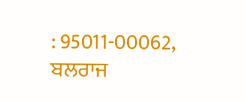: 95011-00062, ਬਲਰਾਜ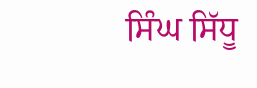ਸਿੰਘ ਸਿੱਧੂ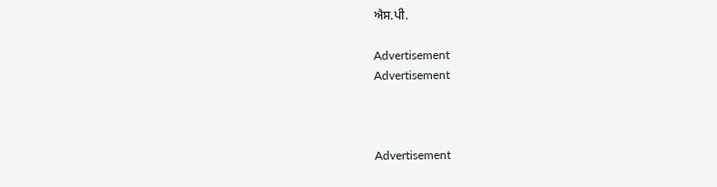ਐਸ.ਪੀ.

Advertisement
Advertisement



Advertisement